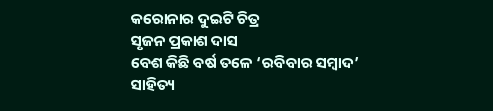କରୋନାର ଦୁଇଟି ଚିତ୍ର
ସୃଜନ ପ୍ରକାଶ ଦାସ
ବେଶ କିଛି ବର୍ଷ ତଳେ ‘ରବିବାର ସମ୍ବାଦ’ ସାହିତ୍ୟ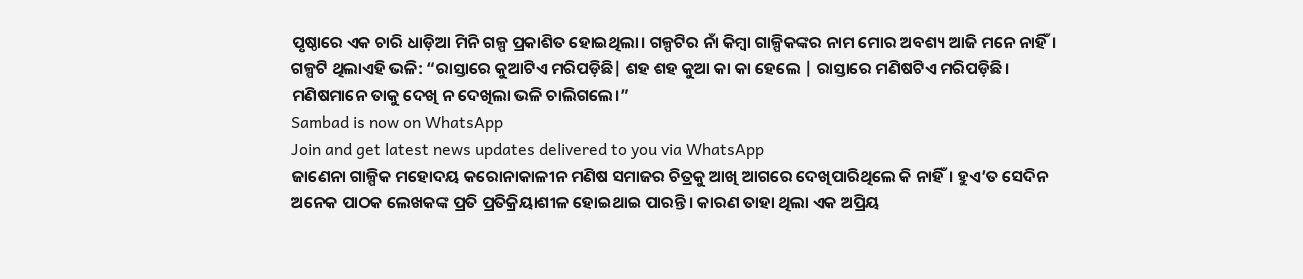ପୃଷ୍ଠାରେ ଏକ ଚାରି ଧାଡ଼ିଆ ମିନି ଗଳ୍ପ ପ୍ରକାଶିତ ହୋଇଥିଲା। ଗଳ୍ପଟିର ନାଁ କିମ୍ବା ଗାଳ୍ପିକଙ୍କର ନାମ ମୋର ଅବଶ୍ୟ ଆଜି ମନେ ନାହିଁ। ଗଳ୍ପଟି ଥିଲାଏହି ଭଳି: “ରାସ୍ତାରେ କୁଆଟିଏ ମରିପଡ଼ିଛି| ଶହ ଶହ କୁଆ କା କା ହେଲେ | ରାସ୍ତାରେ ମଣିଷଟିଏ ମରିପଡ଼ିଛି। ମଣିଷମାନେ ତାକୁ ଦେଖି ନ ଦେଖିଲା ଭଳି ଚାଲିଗଲେ।”
Sambad is now on WhatsApp
Join and get latest news updates delivered to you via WhatsApp
ଜାଣେନା ଗାଳ୍ପିକ ମହୋଦୟ କରୋନାକାଳୀନ ମଣିଷ ସମାଜର ଚିତ୍ରକୁ ଆଖି ଆଗରେ ଦେଖିପାରିଥିଲେ କି ନାହିଁ। ହୁଏ’ତ ସେଦିନ ଅନେକ ପାଠକ ଲେଖକଙ୍କ ପ୍ରତି ପ୍ରତିକ୍ରିୟାଶୀଳ ହୋଇଥାଇ ପାରନ୍ତି। କାରଣ ତାହା ଥିଲା ଏକ ଅପ୍ରିୟ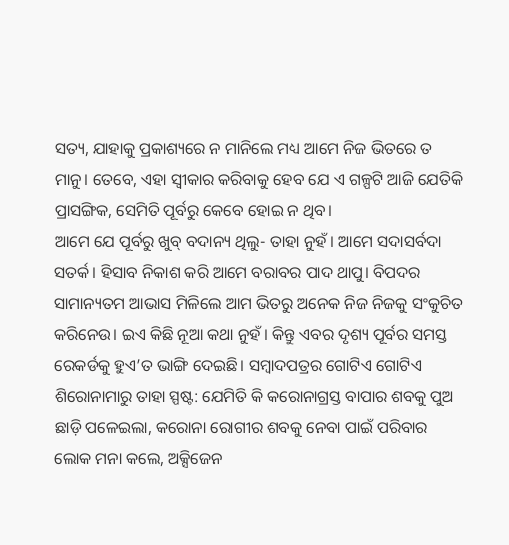ସତ୍ୟ, ଯାହାକୁ ପ୍ରକାଶ୍ୟରେ ନ ମାନିଲେ ମଧ୍ୟ ଆମେ ନିଜ ଭିତରେ ତ ମାନୁ। ତେବେ, ଏହା ସ୍ୱୀକାର କରିବାକୁ ହେବ ଯେ ଏ ଗଳ୍ପଟି ଆଜି ଯେତିକି ପ୍ରାସଙ୍ଗିକ, ସେମିତି ପୂର୍ବରୁ କେବେ ହୋଇ ନ ଥିବ।
ଆମେ ଯେ ପୂର୍ବରୁ ଖୁବ୍ ବଦାନ୍ୟ ଥିଲୁ- ତାହା ନୁହଁ। ଆମେ ସଦାସର୍ବଦା ସତର୍କ। ହିସାବ ନିକାଶ କରି ଆମେ ବରାବର ପାଦ ଥାପୁ। ବିପଦର ସାମାନ୍ୟତମ ଆଭାସ ମିଳିଲେ ଆମ ଭିତରୁ ଅନେକ ନିଜ ନିଜକୁ ସଂକୁଚିତ କରିନେଉ। ଇଏ କିଛି ନୂଆ କଥା ନୁହଁ। କିନ୍ତୁ ଏବର ଦୃଶ୍ୟ ପୂର୍ବର ସମସ୍ତ ରେକର୍ଡକୁ ହୁଏ’ତ ଭାଙ୍ଗି ଦେଇଛି। ସମ୍ବାଦପତ୍ରର ଗୋଟିଏ ଗୋଟିଏ ଶିରୋନାମାରୁ ତାହା ସ୍ପଷ୍ଟ: ଯେମିତି କି କରୋନାଗ୍ରସ୍ତ ବାପାର ଶବକୁ ପୁଅ ଛାଡ଼ି ପଳେଇଲା, କରୋନା ରୋଗୀର ଶବକୁ ନେବା ପାଇଁ ପରିବାର ଲୋକ ମନା କଲେ, ଅକ୍ସିଜେନ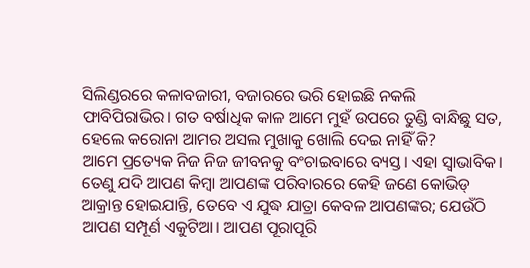ସିଲିଣ୍ଡରରେ କଳାବଜାରୀ, ବଜାରରେ ଭରି ହୋଇଛି ନକଲି ଫାବିପିରାଭିର। ଗତ ବର୍ଷାଧିକ କାଳ ଆମେ ମୁହଁ ଉପରେ ତୁଣ୍ଡି ବାନ୍ଧିଛୁ ସତ, ହେଲେ କରୋନା ଆମର ଅସଲ ମୁଖାକୁ ଖୋଲି ଦେଇ ନାହିଁ କି?
ଆମେ ପ୍ରତ୍ୟେକ ନିଜ ନିଜ ଜୀବନକୁ ବଂଚାଇବାରେ ବ୍ୟସ୍ତ। ଏହା ସ୍ୱାଭାବିକ। ତେଣୁ ଯଦି ଆପଣ କିମ୍ବା ଆପଣଙ୍କ ପରିବାରରେ କେହି ଜଣେ କୋଭିଡ୍ ଆକ୍ରାନ୍ତ ହୋଇଯାନ୍ତି, ତେବେ ଏ ଯୁଦ୍ଧ ଯାତ୍ରା କେବଳ ଆପଣଙ୍କର; ଯେଉଁଠି ଆପଣ ସମ୍ପୂର୍ଣ ଏକୁଟିଆ। ଆପଣ ପୂରାପୂରି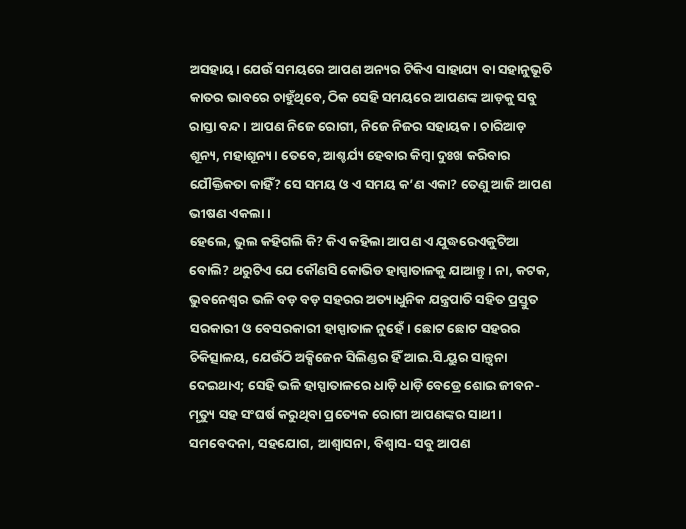ଅସହାୟ। ଯେଉଁ ସମୟରେ ଆପଣ ଅନ୍ୟର ଟିକିଏ ସାହାଯ୍ୟ ବା ସହାନୁଭୂତି କାତର ଭାବରେ ଚାହୁଁଥିବେ, ଠିକ ସେହି ସମୟରେ ଆପଣଙ୍କ ଆଡ଼କୁ ସବୁ ରାସ୍ତା ବନ୍ଦ। ଆପଣ ନିଜେ ରୋଗୀ, ନିଜେ ନିଜର ସହାୟକ। ଚାରିଆଡ଼ ଶୂନ୍ୟ, ମହାଶୂନ୍ୟ। ତେବେ, ଆଶ୍ଚର୍ଯ୍ୟ ହେବାର କିମ୍ବା ଦୁଃଖ କରିବାର ଯୌକ୍ତିକତା କାହିଁ? ସେ ସମୟ ଓ ଏ ସମୟ କ’ଣ ଏକା? ତେଣୁ ଆଜି ଆପଣ ଭୀଷଣ ଏକଲା।
ହେଲେ, ଭୁଲ କହିଗଲି କି? କିଏ କହିଲା ଆପଣ ଏ ଯୁଦ୍ଧରେଏକୁଟିଆ ବୋଲି? ଥରୁଟିଏ ଯେ କୌଣସି କୋଭିଡ ହାସ୍ପାତାଳକୁ ଯାଆନ୍ତୁ। ନା, କଟକ, ଭୁବନେଶ୍ୱର ଭଳି ବଡ଼ ବଡ଼ ସହରର ଅତ୍ୟାଧୁନିକ ଯନ୍ତ୍ରପାତି ସହିତ ପ୍ରସ୍ତୁତ ସରକାରୀ ଓ ବେସରକାରୀ ହାସ୍ପାତାଳ ନୁହେଁ। ଛୋଟ ଛୋଟ ସହରର ଚିକିତ୍ସାଳୟ, ଯେଉଁଠି ଅକ୍ସିଜେନ ସିଲିଣ୍ଡର ହିଁ ଆଇ.ସି.ୟୁର ସାନ୍ତ୍ବନା ଦେଇଥାଏ; ସେହି ଭଳି ହାସ୍ପାତାଳରେ ଧାଡ଼ି ଧାଡ଼ି ବେଡ୍ରେ ଶୋଇ ଜୀବନ-ମୃତ୍ୟୁ ସହ ସଂଘର୍ଷ କରୁଥିବା ପ୍ରତ୍ୟେକ ରୋଗୀ ଆପଣଙ୍କର ସାଥୀ। ସମବେଦନା, ସହଯୋଗ, ଆଶ୍ୱାସନା, ବିଶ୍ୱାସ- ସବୁ ଆପଣ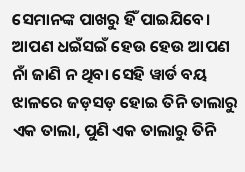ସେମାନଙ୍କ ପାଖରୁ ହିଁ ପାଇଯିବେ। ଆପଣ ଧଇଁସଇଁ ହେଉ ହେଉ ଆପଣ ନାଁ ଜାଣି ନ ଥିବା ସେହି ୱାର୍ଡ ବୟ ଝାଳରେ ଜଡ଼ସଡ଼ ହୋଇ ତିନି ତାଲାରୁ ଏକ ତାଲା, ପୁଣି ଏକ ତାଲାରୁ ତିନି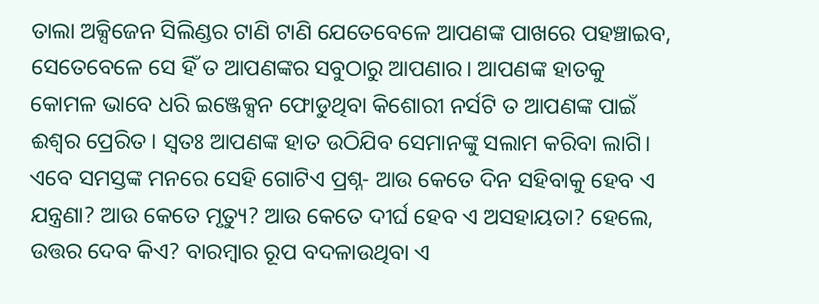ତାଲା ଅକ୍ସିଜେନ ସିଲିଣ୍ଡର ଟାଣି ଟାଣି ଯେତେବେଳେ ଆପଣଙ୍କ ପାଖରେ ପହଞ୍ଚାଇବ, ସେତେବେଳେ ସେ ହିଁ ତ ଆପଣଙ୍କର ସବୁଠାରୁ ଆପଣାର। ଆପଣଙ୍କ ହାତକୁ କୋମଳ ଭାବେ ଧରି ଇଞ୍ଜେକ୍ସନ ଫୋଡୁଥିବା କିଶୋରୀ ନର୍ସଟି ତ ଆପଣଙ୍କ ପାଇଁ ଈଶ୍ବର ପ୍ରେରିତ। ସ୍ୱତଃ ଆପଣଙ୍କ ହାତ ଉଠିଯିବ ସେମାନଙ୍କୁ ସଲାମ କରିବା ଲାଗି।
ଏବେ ସମସ୍ତଙ୍କ ମନରେ ସେହି ଗୋଟିଏ ପ୍ରଶ୍ନ- ଆଉ କେତେ ଦିନ ସହିବାକୁ ହେବ ଏ ଯନ୍ତ୍ରଣା? ଆଉ କେତେ ମୃତ୍ୟୁ? ଆଉ କେତେ ଦୀର୍ଘ ହେବ ଏ ଅସହାୟତା? ହେଲେ, ଉତ୍ତର ଦେବ କିଏ? ବାରମ୍ବାର ରୂପ ବଦଳାଉଥିବା ଏ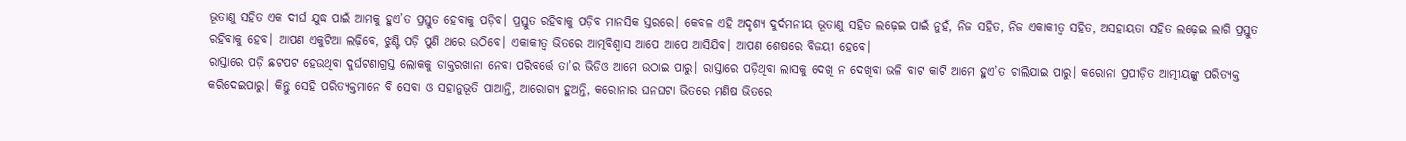ଭୂତାଣୁ ସହିତ ଏକ ଦୀର୍ଘ ଯୁଦ୍ଧ ପାଇଁ ଆମକୁ ହୁଏ’ତ ପ୍ରସ୍ତୁତ ହେବାକୁ ପଡ଼ିବ। ପ୍ରସ୍ତୁତ ରହିବାକୁ ପଡ଼ିବ ମାନସିକ ସ୍ତରରେ। କେବଳ ଏହି ଅଦୃଶ୍ୟ ଦୁର୍ଦମନୀୟ ଭୂତାଣୁ ସହିତ ଲଢ଼େଇ ପାଇଁ ନୁହଁ, ନିଜ ସହିତ, ନିଜ ଏକାକୀତ୍ୱ ସହିତ, ଅସହାୟତା ସହିତ ଲଢ଼େଇ ଲାଗି ପ୍ରସ୍ତୁତ ରହିବାକୁ ହେବ। ଆପଣ ଏକୁଟିଆ ଲଢ଼ିବେ, ଝୁଣ୍ଟି ପଡ଼ି ପୁଣି ଥରେ ଉଠିବେ। ଏକାକୀତ୍ୱ ଭିତରେ ଆତ୍ମବିଶ୍ୱାସ ଆପେ ଆପେ ଆସିଯିବ। ଆପଣ ଶେଷରେ ବିଜୟୀ ହେବେ।
ରାସ୍ତାରେ ପଡ଼ି ଛଟପଟ ହେଉଥିବା ଦୁର୍ଘଟଣାଗ୍ରସ୍ତ ଲୋକକୁ ଡାକ୍ତରଖାନା ନେବା ପରିବର୍ତ୍ତେ ତା’ର ଭିଡିଓ ଆମେ ଉଠାଇ ପାରୁ। ରାସ୍ତାରେ ପଡ଼ିଥିବା ଲାସକୁ ଦେଖି ନ ଦେଖିବା ଭଳି ବାଟ କାଟି ଆମେ ହୁଏ’ତ ଚାଲିଯାଇ ପାରୁ। କରୋନା ପ୍ରପୀଡ଼ିତ ଆତ୍ମୀୟଙ୍କୁ ପରିତ୍ୟକ୍ତ କରିଦେଇପାରୁ। କିନ୍ତୁ ସେହି ପରିତ୍ୟକ୍ତମାନେ ବି ସେବା ଓ ସହାନୁଭୂତି ପାଆନ୍ତି, ଆରୋଗ୍ୟ ହୁଅନ୍ତି, କରୋନାର ଘନଘଟା ଭିତରେ ମଣିଷ ଭିତରେ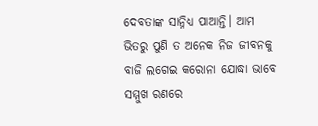ଦେବତାଙ୍କ ସାନ୍ନିଧ୍ୟ ପାଆନ୍ତି। ଆମ ଭିତରୁ ପୁଣି ତ ଅନେକ ନିଜ ଜୀବନକୁ ବାଜି ଲଗେଇ କରୋନା ଯୋଦ୍ଧା ଭାବେ ସମ୍ମୁଖ ରଣରେ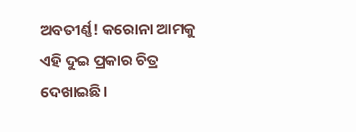ଅବତୀର୍ଣ୍ଣ! କରୋନା ଆମକୁ ଏହି ଦୁଇ ପ୍ରକାର ଚିତ୍ର ଦେଖାଇଛି।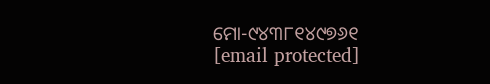ମୋ-୯୪୩୮୧୪୯୭୬୧
[email protected]